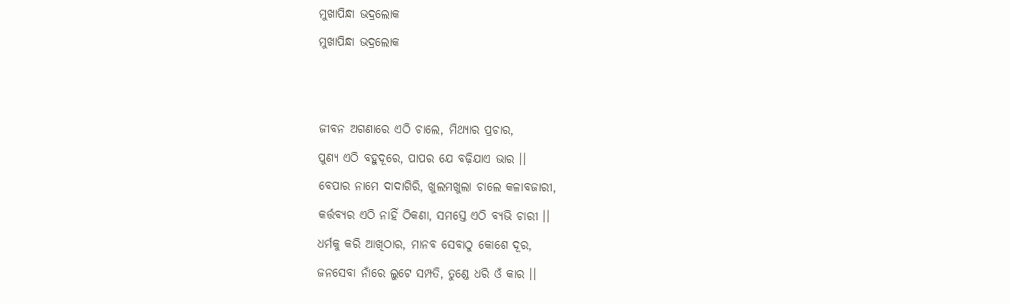ମୁଖାପିନ୍ଧା ଭଦ୍ରଲୋକ
ମୁଖାପିନ୍ଧା ଭଦ୍ରଲୋକ


ଜୀବନ ଅଗଣାରେ ଏଠି ଚାଲେ, ମିଥ୍ୟାର ପ୍ରଚାର,
ପୁଣ୍ୟ ଏଠି ବହୁଦୂରେ, ପାପର ଯେ ବଢ଼ିଯାଏ ଭାର ।।
ବେପାର ନାମେ ଦାଦାଗିରି, ଖୁଲମଖୁଲା ଚାଲେ କଳାବଜାରୀ,
କର୍ତ୍ତବ୍ୟର ଏଠି ନାହିଁ ଠିକଣା, ସମସ୍ତେ ଏଠି ବ୍ୟଭି ଚାରୀ ।।
ଧର୍ମକୁ କରି ଆଖିଠାର, ମାନବ ସେବାଠୁ କୋଶେ ଦୂର,
ଜନସେବା ନାଁରେ ଲୁଟେ ସମ୍ପତି, ତୁଣ୍ଡେ ଧରି ଓଁ କାର ।।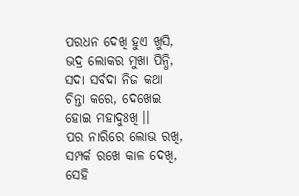ପରଧନ ଦେଖି ହୁଏ ଖୁସି, ଭଦ୍ର ଲୋକର ମୁଖା ପିନ୍ଧି,
ସଦା ସର୍ବଦା ନିଜ କଥା ଚିନ୍ତା କରେ, ଦେଖେଇ ହୋଇ ମହାଦୁଃଖି ।।
ପର ନାରିରେ ଲୋଭ ରଖି, ସମ୍ପର୍କ ରଖେ କାଳ ଦେଖି,
ସେହି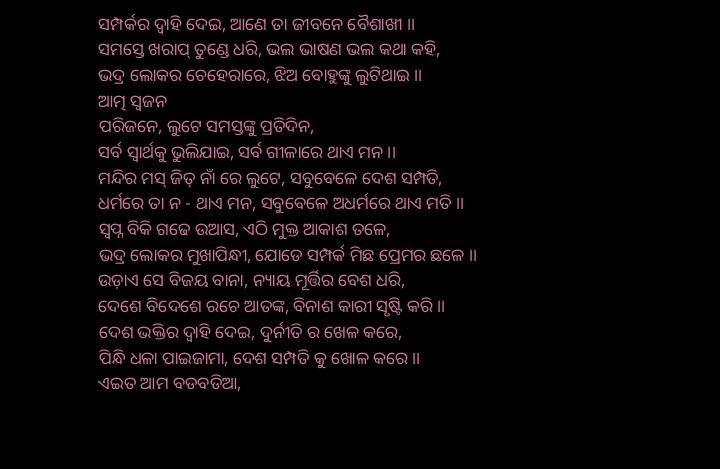ସମ୍ପର୍କର ଦ୍ୱାହି ଦେଇ, ଆଣେ ତା ଜୀବନେ ବୈଶାଖୀ ।।
ସମସ୍ତେ ଖରାପ୍ ତୁଣ୍ଡେ ଧରି, ଭଲ ଭାଷଣ ଭଲ କଥା କହି,
ଭଦ୍ର ଲୋକର ଚେହେରାରେ, ଝିଅ ବୋହୁଙ୍କୁ ଲୁଟିଥାଇ ।।
ଆତ୍ମ ସ୍ୱଜନ
ପରିଜନେ, ଲୁଟେ ସମସ୍ତଙ୍କୁ ପ୍ରତିଦିନ,
ସର୍ବ ସ୍ୱାର୍ଥକୁ ଭୁଲିଯାଇ, ସର୍ବ ଗୀଳାରେ ଥାଏ ମନ ।।
ମନ୍ଦିର ମସ୍ ଜିତ୍ ନାଁ ରେ ଲୁଟେ, ସବୁବେଳେ ଦେଶ ସମ୍ପତି,
ଧର୍ମରେ ତା ନ - ଥାଏ ମନ, ସବୁବେଳେ ଅଧର୍ମରେ ଥାଏ ମତି ।।
ସ୍ୱପ୍ନ ବିକି ଗଢେ ଉଆସ, ଏଠି ମୁକ୍ତ ଆକାଶ ତଳେ,
ଭଦ୍ର ଲୋକର ମୁଖାପିନ୍ଧୀ, ଯୋଡେ ସମ୍ପର୍କ ମିଛ ପ୍ରେମର ଛଳେ ।।
ଉଡ଼ାଏ ସେ ବିଜୟ ବାନା, ନ୍ୟାୟ ମୂର୍ତ୍ତିର ବେଶ ଧରି,
ଦେଶେ ବିଦେଶେ ରଚେ ଆତଙ୍କ, ବିନାଶ କାରୀ ସୃଷ୍ଟି କରି ।।
ଦେଶ ଭକ୍ତିର ଦ୍ୱାହି ଦେଇ, ଦୁର୍ନୀତି ର ଖେଳ କରେ,
ପିନ୍ଧି ଧଳା ପାଇଜାମା, ଦେଶ ସମ୍ପତି କୁ ଖୋଳ କରେ ।।
ଏଇତ ଆମ ବଡବଡିଆ,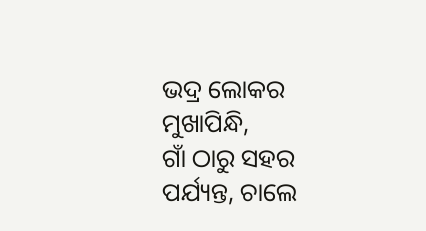ଭଦ୍ର ଲୋକର ମୁଖାପିନ୍ଧି,
ଗାଁ ଠାରୁ ସହର ପର୍ଯ୍ୟନ୍ତ, ଚାଲେ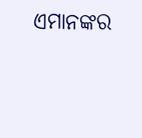ଏମାନଙ୍କର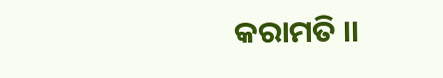କରାମତି ।।